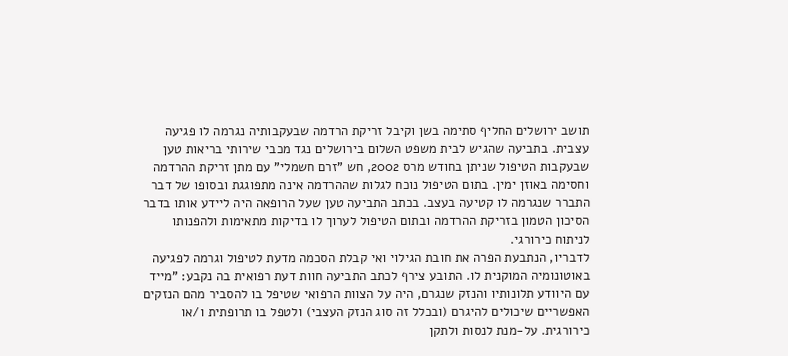תושב ירושלים החליף סתימה בשן וקיבל זריקת הרדמה שבעקבותיה נגרמה לו פגיעה עצבית. בתביעה שהגיש לבית משפט השלום בירושלים נגד מכבי שירותי בריאות טען שבעקבות הטיפול שניתן בחודש מרס 2002, חש "זרם חשמלי" עם מתן זריקת ההרדמה וחסימה באוזן ימין. בתום הטיפול נוכח לגלות שההרדמה אינה מתפוגגת ובסופו של דבר התברר שנגרמה לו קטיעה בעצב. בכתב התביעה טען שעל הרופאה היה ליידע אותו בדבר הסיכון הטמון בזריקת ההרדמה ובתום הטיפול לערוך לו בדיקות מתאימות ולהפנותו לניתוח כירורגי.
לדבריו, הנתבעת הפרה את חובת הגילוי ואי קבלת הסכמה מדעת לטיפול וגרמה לפגיעה באוטונומיה המוקנית לו. התובע צירף לכתב התביעה חוות דעת רפואית בה נקבע: "מייד עם היוודע תלונותיו והנזק שנגרם, היה על הצוות הרפואי שטיפל בו להסביר מהם הנזקים האפשריים שיכולים להיגרם (ובכלל זה סוג הנזק העצבי) ולטפל בו תרופתית ו/או כירורגית. על-מנת לנסות ולתקן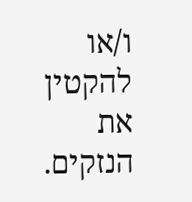ו/או להקטין את הנזקים.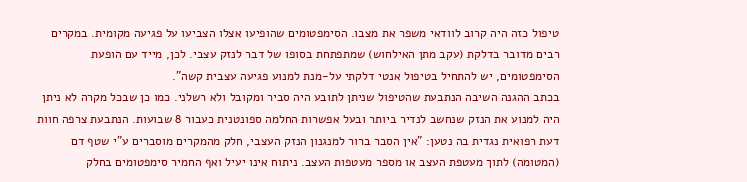טיפול כזה היה קרוב לוודאי משפר את מצבו. הסימפטומים שהופיעו אצלו הצביעו על פגיעה מקומית. במקרים רבים מדובר בדלקת (עקב מתן האילחוש) שמתפתחת בסופו של דבר לנזק עצבי. לכן, מייד עם הופעת הסימפטומים, יש להתחיל בטיפול אנטי דלקתי על-מנת למנוע פגיעה עצבית קשה".
בכתב ההגנה השיבה הנתבעת שהטיפול שניתן לתובע היה סביר ומקובל ולא רשלני. כמו כן שבכל מקרה לא ניתן היה למנוע את הנזק שנחשב לנדיר ביותר ובעל אפשרות החלמה ספונטנית כעבור 8 שבועות. הנתבעת צרפה חוות דעת רפואית נגדית בה נטען: "אין הסבר ברור למנגנון הנזק העצבי, חלק מהמקרים מוסברים ע"י שטף דם (המטומה) לתוך מעטפת העצב או מספר מעטפות העצב. ניתוח אינו יעיל ואף החמיר סימפטומים בחלק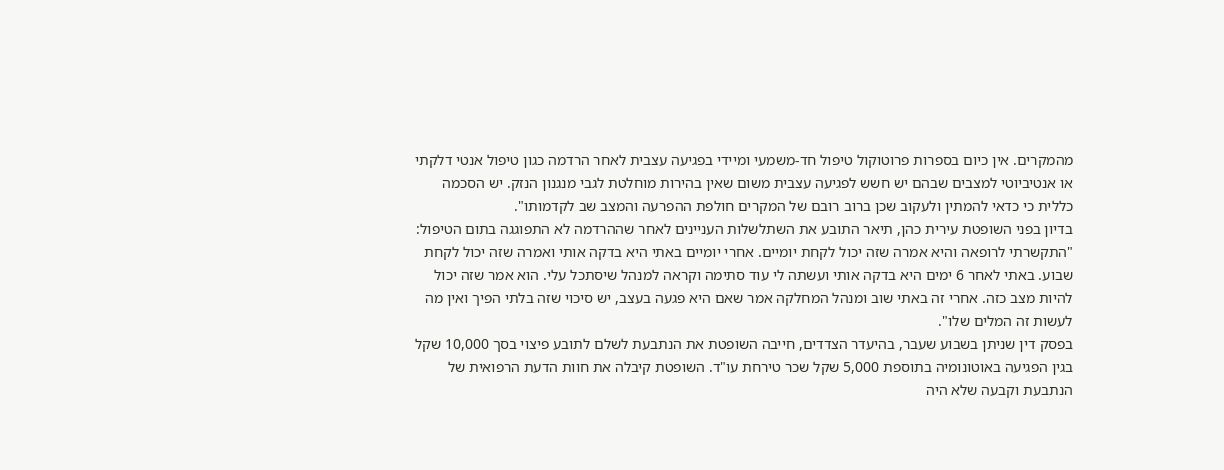מהמקרים. אין כיום בספרות פרוטוקול טיפול חד-משמעי ומיידי בפגיעה עצבית לאחר הרדמה כגון טיפול אנטי דלקתי או אנטיביוטי למצבים שבהם יש חשש לפגיעה עצבית משום שאין בהירות מוחלטת לגבי מנגנון הנזק. יש הסכמה כללית כי כדאי להמתין ולעקוב שכן ברוב רובם של המקרים חולפת ההפרעה והמצב שב לקדמותו".
בדיון בפני השופטת עירית כהן, תיאר התובע את השתלשלות העניינים לאחר שההרדמה לא התפוגגה בתום הטיפול: "התקשרתי לרופאה והיא אמרה שזה יכול לקחת יומיים. אחרי יומיים באתי היא בדקה אותי ואמרה שזה יכול לקחת שבוע. באתי לאחר 6 ימים היא בדקה אותי ועשתה לי עוד סתימה וקראה למנהל שיסתכל עלי. הוא אמר שזה יכול להיות מצב כזה. אחרי זה באתי שוב ומנהל המחלקה אמר שאם היא פגעה בעצב, יש סיכוי שזה בלתי הפיך ואין מה לעשות זה המלים שלו".
בפסק דין שניתן בשבוע שעבר, בהיעדר הצדדים, חייבה השופטת את הנתבעת לשלם לתובע פיצוי בסך 10,000 שקל בגין הפגיעה באוטונומיה בתוספת 5,000 שקל שכר טירחת עו"ד. השופטת קיבלה את חוות הדעת הרפואית של הנתבעת וקבעה שלא היה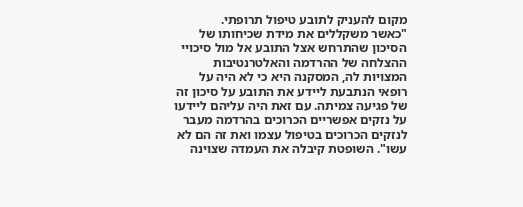מקום להעניק לתובע טיפול תרופתי.
"כאשר משקללים את מידת שכיחותו של הסיכון שהתרחש אצל התובע אל מול סיכויי ההצלחה של ההרדמה והאלטרנטיבות המצויות לה, המסקנה היא כי לא היה על רופאי הנתבעת ליידע את התובע על סיכון זה של פגיעה צמיתה. עם זאת היה עליהם ליידעו על נזקים אפשריים הכרוכים בהרדמה מעבר לנזקים הכרוכים בטיפול עצמו ואת זה הם לא עשו". השופטת קיבלה את העמדה שצוינה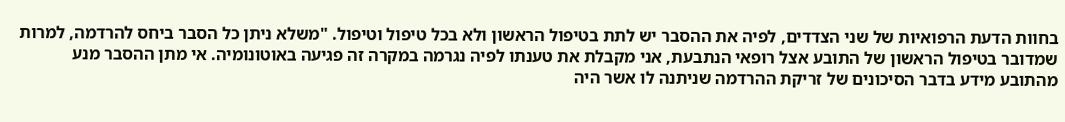בחוות הדעת הרפואיות של שני הצדדים, לפיה את ההסבר יש לתת בטיפול הראשון ולא בכל טיפול וטיפול. "משלא ניתן כל הסבר ביחס להרדמה, למרות שמדובר בטיפול הראשון של התובע אצל רופאי הנתבעת, אני מקבלת את טענתו לפיה נגרמה במקרה זה פגיעה באוטונומיה. אי מתן ההסבר מנע מהתובע מידע בדבר הסיכונים של זריקת ההרדמה שניתנה לו אשר היה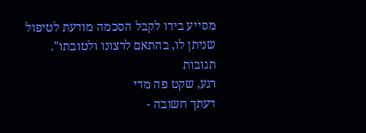מסייע בידו לקבל הסכמה מודעת לטיפול שניתן לו, בהתאם לרצונו ולטובתו".
תגובות
רגע, שקט פה מדי
דעתך חשובה -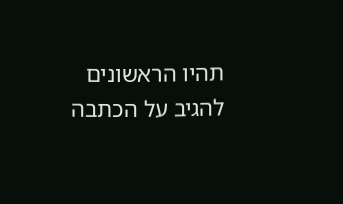תהיו הראשונים להגיב על הכתבה